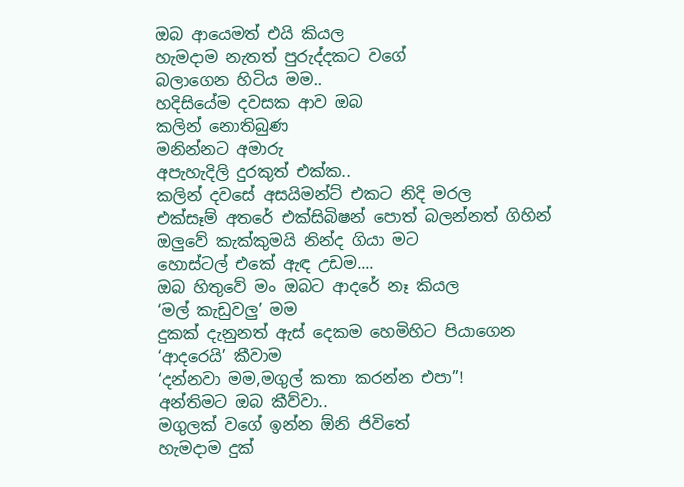ඔබ ආයෙමත් එයි කියල
හැමදාම නැතත් පුරුද්දකට වගේ
බලාගෙන හිටිය මම..
හදිසියේම දවසක ආව ඔබ
කලින් නොතිබුණ
මනින්නට අමාරු
අපැහැදිලි දුරකුත් එක්ක..
කලින් දවසේ අසයිමන්ට් එකට නිදි මරල
එක්සෑම් අතරේ එක්සිබිෂන් පොත් බලන්නත් ගිහින්
ඔලුවේ කැක්කුමයි නින්ද ගියා මට
හොස්ටල් එකේ ඇඳ උඩම....
ඔබ හිතුවේ මං ඔබට ආදරේ නෑ කියල
‘මල් කැඩුවලු’ මම
දුකක් දැනුනත් ඇස් දෙකම හෙමිහිට පියාගෙන
‘ආදරෙයි’ කීවාම
‘දන්නවා මම,මගුල් කතා කරන්න එපා”!
අන්තිමට ඔබ කීව්වා..
මගුලක් වගේ ඉන්න ඕනි ජිවිතේ
හැමදාම දුක්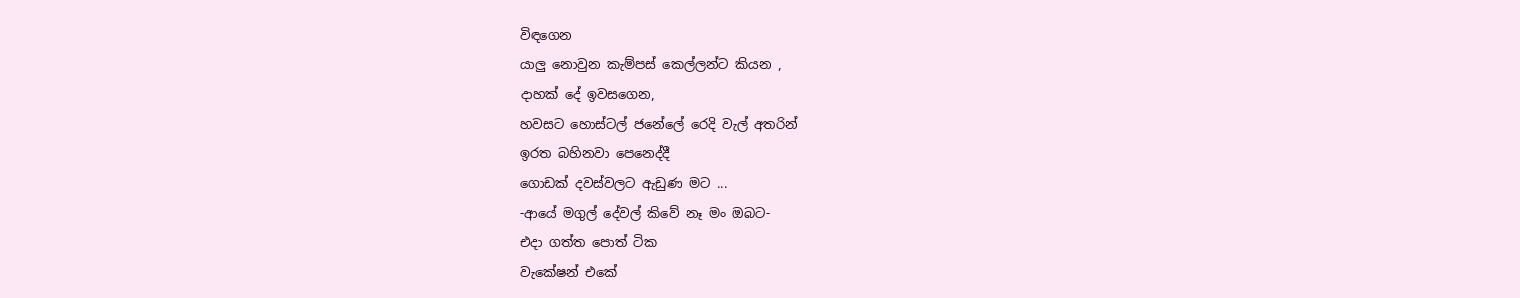විඳගෙන
යාලු නොවුන කැම්පස් කෙල්ලන්ට කියන ,
දාහක් දේ ඉවසගෙන,
හවසට හොස්ටල් ජනේලේ රෙදි වැල් අතරින්
ඉරත බහිනවා පෙනෙද්දී
ගොඩක් දවස්වලට ඇඩුණ මට ...
-ආයේ මගුල් දේවල් කිවේ නෑ මං ඔබට-
එදා ගත්ත පොත් ටික
වැකේෂන් එකේ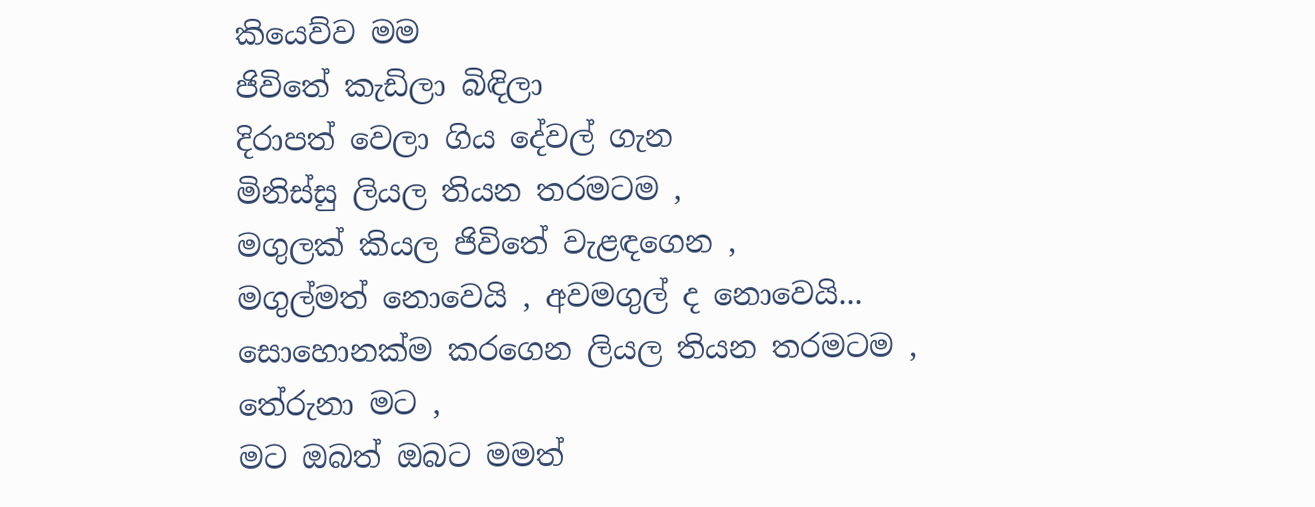කියෙව්ව මම
ජිවිතේ කැඩිලා බිඳිලා
දිරාපත් වෙලා ගිය දේවල් ගැන
මිනිස්සු ලියල තියන තරමටම ,
මගුලක් කියල ජිවිතේ වැළඳගෙන ,
මගුල්මත් නොවෙයි , අවමගුල් ද නොවෙයි...
සොහොනක්ම කරගෙන ලියල තියන තරමටම ,
තේරුනා මට ,
මට ඔබත් ඔබට මමත්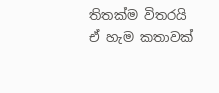තිතක්ම විතරයි
ඒ හැම කතාවක්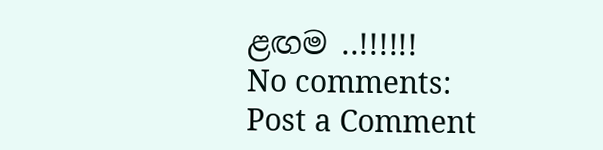ළඟම ..!!!!!!
No comments:
Post a Comment